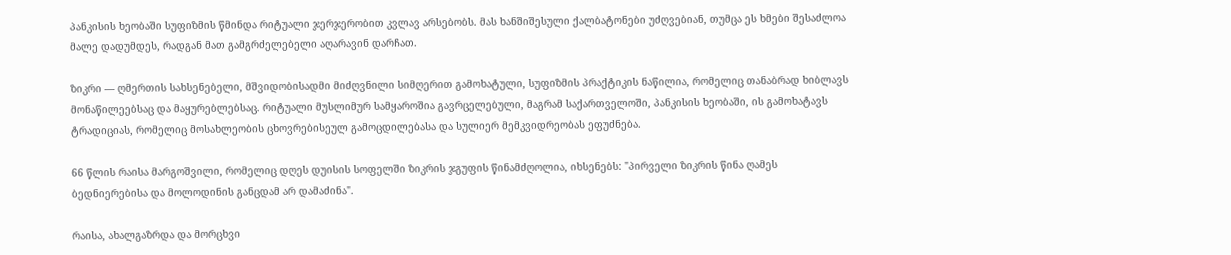პანკისის ხეობაში სუფიზმის წმინდა რიტუალი ჯერჯერობით კვლავ არსებობს. მას ხანშიშესული ქალბატონები უძღვებიან, თუმცა ეს ხმები შესაძლოა მალე დადუმდეს, რადგან მათ გამგრძელებელი აღარავინ დარჩათ.

ზიკრი — ღმერთის სახსენებელი, მშვიდობისადმი მიძღვნილი სიმღერით გამოხატული, სუფიზმის პრაქტიკის ნაწილია, რომელიც თანაბრად ხიბლავს მონაწილეებსაც და მაყურებლებსაც. რიტუალი მუსლიმურ სამყაროშია გავრცელებული, მაგრამ საქართველოში, პანკისის ხეობაში, ის გამოხატავს ტრადიციას, რომელიც მოსახლეობის ცხოვრებისეულ გამოცდილებასა და სულიერ მემკვიდრეობას ეფუძნება.

66 წლის რაისა მარგოშვილი, რომელიც დღეს დუისის სოფელში ზიკრის ჯგუფის წინამძღოლია, იხსენებს: "პირველი ზიკრის წინა ღამეს ბედნიერებისა და მოლოდინის განცდამ არ დამაძინა".

რაისა, ახალგაზრდა და მორცხვი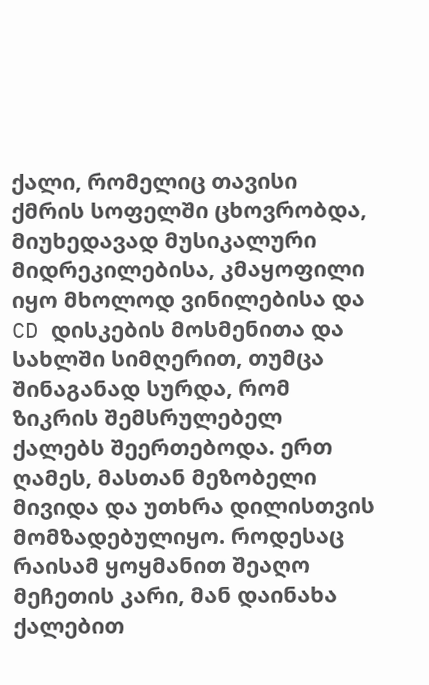ქალი, რომელიც თავისი ქმრის სოფელში ცხოვრობდა, მიუხედავად მუსიკალური მიდრეკილებისა, კმაყოფილი იყო მხოლოდ ვინილებისა და CD დისკების მოსმენითა და სახლში სიმღერით, თუმცა შინაგანად სურდა, რომ ზიკრის შემსრულებელ ქალებს შეერთებოდა. ერთ ღამეს, მასთან მეზობელი მივიდა და უთხრა დილისთვის მომზადებულიყო. როდესაც რაისამ ყოყმანით შეაღო მეჩეთის კარი, მან დაინახა ქალებით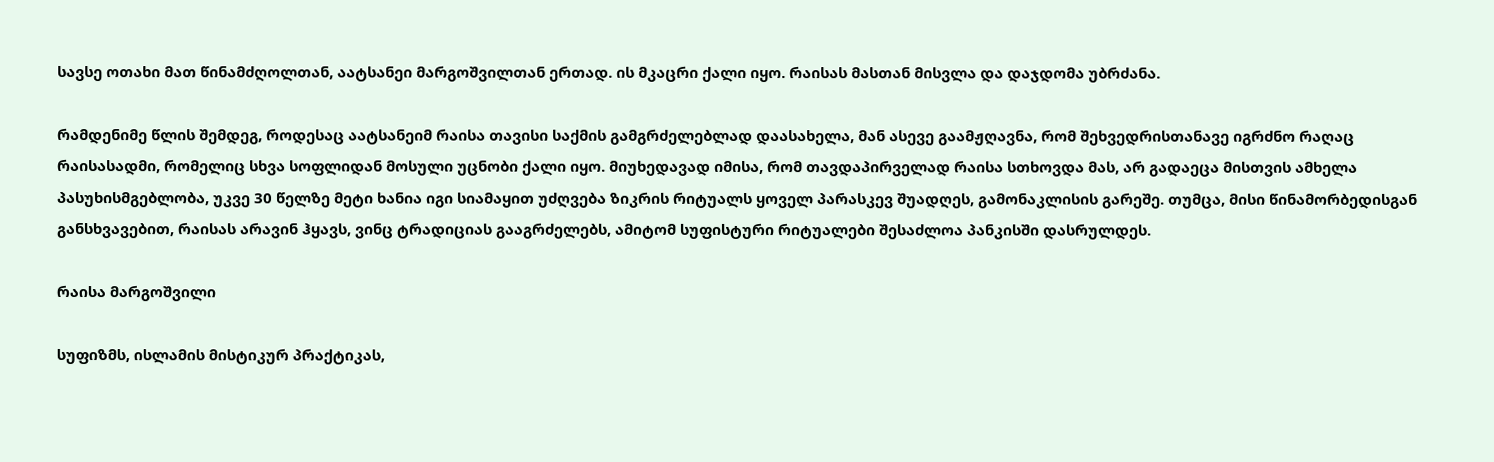სავსე ოთახი მათ წინამძღოლთან, აატსანეი მარგოშვილთან ერთად. ის მკაცრი ქალი იყო. რაისას მასთან მისვლა და დაჯდომა უბრძანა.

რამდენიმე წლის შემდეგ, როდესაც აატსანეიმ რაისა თავისი საქმის გამგრძელებლად დაასახელა, მან ასევე გაამჟღავნა, რომ შეხვედრისთანავე იგრძნო რაღაც რაისასადმი, რომელიც სხვა სოფლიდან მოსული უცნობი ქალი იყო. მიუხედავად იმისა, რომ თავდაპირველად რაისა სთხოვდა მას, არ გადაეცა მისთვის ამხელა პასუხისმგებლობა, უკვე 30 წელზე მეტი ხანია იგი სიამაყით უძღვება ზიკრის რიტუალს ყოველ პარასკევ შუადღეს, გამონაკლისის გარეშე. თუმცა, მისი წინამორბედისგან განსხვავებით, რაისას არავინ ჰყავს, ვინც ტრადიციას გააგრძელებს, ამიტომ სუფისტური რიტუალები შესაძლოა პანკისში დასრულდეს.

რაისა მარგოშვილი

სუფიზმს, ისლამის მისტიკურ პრაქტიკას,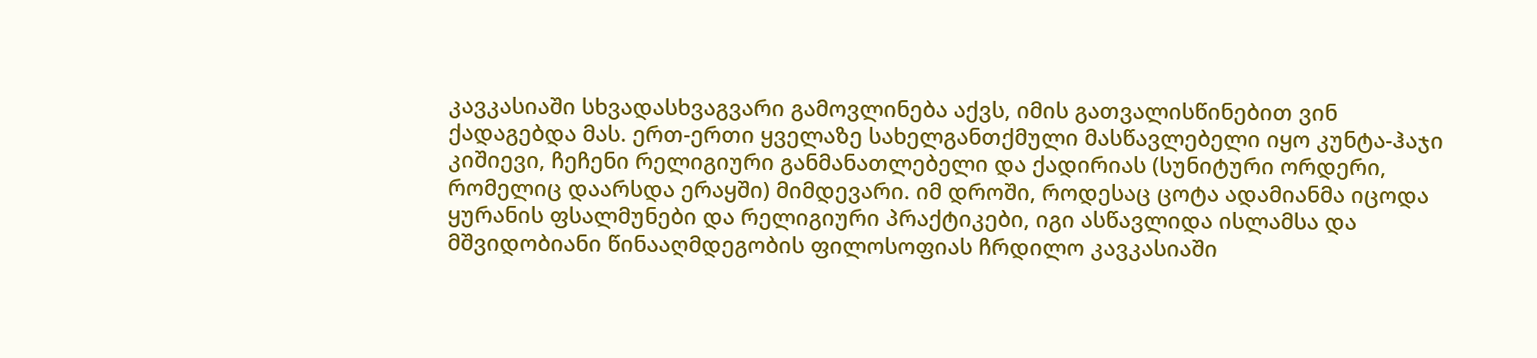კავკასიაში სხვადასხვაგვარი გამოვლინება აქვს, იმის გათვალისწინებით ვინ ქადაგებდა მას. ერთ-ერთი ყველაზე სახელგანთქმული მასწავლებელი იყო კუნტა-ჰაჯი კიშიევი, ჩეჩენი რელიგიური განმანათლებელი და ქადირიას (სუნიტური ორდერი, რომელიც დაარსდა ერაყში) მიმდევარი. იმ დროში, როდესაც ცოტა ადამიანმა იცოდა ყურანის ფსალმუნები და რელიგიური პრაქტიკები, იგი ასწავლიდა ისლამსა და მშვიდობიანი წინააღმდეგობის ფილოსოფიას ჩრდილო კავკასიაში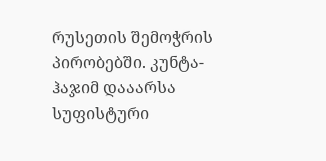რუსეთის შემოჭრის პირობებში. კუნტა-ჰაჯიმ დააარსა სუფისტური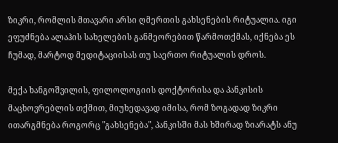ზიკრი, რომლის მთავარი არსი ღმერთის გახსენების რიტუალია. იგი ეფუძნება ალაჰის სახელების განმეორებით წარმოთქმას, იქნება ეს ჩუმად, მარტოდ მედიტაციისას თუ საერთო რიტუალის დროს.

მექა ხანგოშვილის, ფილოლოგიის დოქტორისა და პანკისის მაცხოვრებლის თქმით, მიუხედავად იმისა, რომ ზოგადად ზიკრი ითარგმნება როგორც "გახსენება", პანკისში მას ხშირად ზიარატს ანუ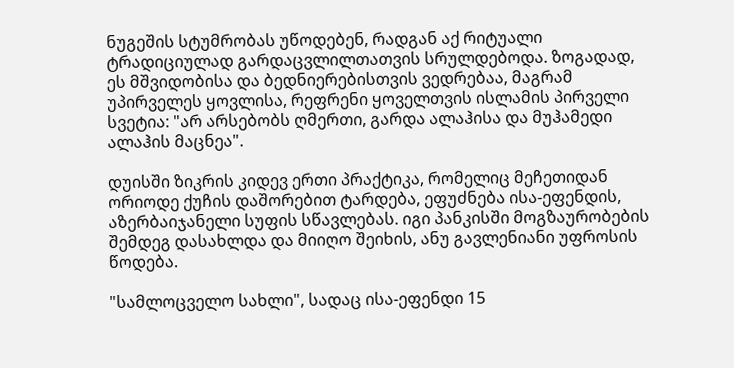ნუგეშის სტუმრობას უწოდებენ, რადგან აქ რიტუალი ტრადიციულად გარდაცვლილთათვის სრულდებოდა. ზოგადად, ეს მშვიდობისა და ბედნიერებისთვის ვედრებაა, მაგრამ უპირველეს ყოვლისა, რეფრენი ყოველთვის ისლამის პირველი სვეტია: "არ არსებობს ღმერთი, გარდა ალაჰისა და მუჰამედი ალაჰის მაცნეა".

დუისში ზიკრის კიდევ ერთი პრაქტიკა, რომელიც მეჩეთიდან ორიოდე ქუჩის დაშორებით ტარდება, ეფუძნება ისა-ეფენდის, აზერბაიჯანელი სუფის სწავლებას. იგი პანკისში მოგზაურობების შემდეგ დასახლდა და მიიღო შეიხის, ანუ გავლენიანი უფროსის წოდება.

"სამლოცველო სახლი", სადაც ისა-ეფენდი 15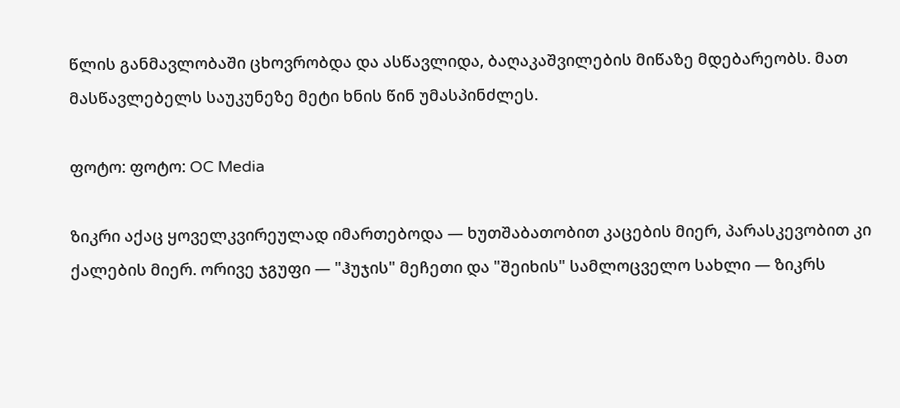წლის განმავლობაში ცხოვრობდა და ასწავლიდა, ბაღაკაშვილების მიწაზე მდებარეობს. მათ მასწავლებელს საუკუნეზე მეტი ხნის წინ უმასპინძლეს.

ფოტო: ფოტო: OC Media

ზიკრი აქაც ყოველკვირეულად იმართებოდა — ხუთშაბათობით კაცების მიერ, პარასკევობით კი ქალების მიერ. ორივე ჯგუფი — "ჰუჯის" მეჩეთი და "შეიხის" სამლოცველო სახლი — ზიკრს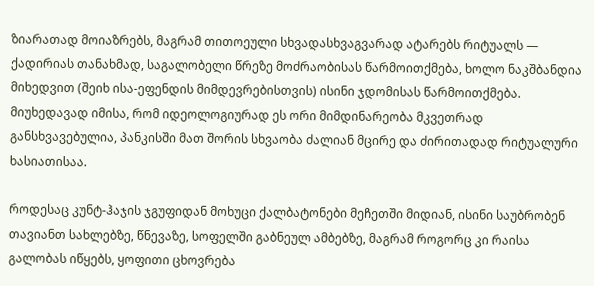ზიარათად მოიაზრებს, მაგრამ თითოეული სხვადასხვაგვარად ატარებს რიტუალს — ქადირიას თანახმად, საგალობელი წრეზე მოძრაობისას წარმოითქმება, ხოლო ნაკშბანდია მიხედვით (შეიხ ისა-ეფენდის მიმდევრებისთვის) ისინი ჯდომისას წარმოითქმება. მიუხედავად იმისა, რომ იდეოლოგიურად ეს ორი მიმდინარეობა მკვეთრად განსხვავებულია, პანკისში მათ შორის სხვაობა ძალიან მცირე და ძირითადად რიტუალური ხასიათისაა.

როდესაც კუნტ-ჰაჯის ჯგუფიდან მოხუცი ქალბატონები მეჩეთში მიდიან, ისინი საუბრობენ თავიანთ სახლებზე, წნევაზე, სოფელში გაბნეულ ამბებზე, მაგრამ როგორც კი რაისა გალობას იწყებს, ყოფითი ცხოვრება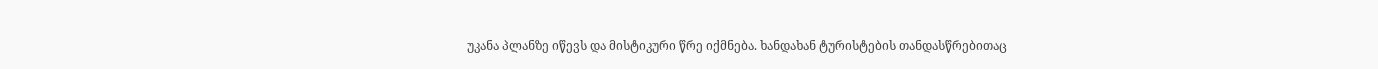უკანა პლანზე იწევს და მისტიკური წრე იქმნება. ხანდახან ტურისტების თანდასწრებითაც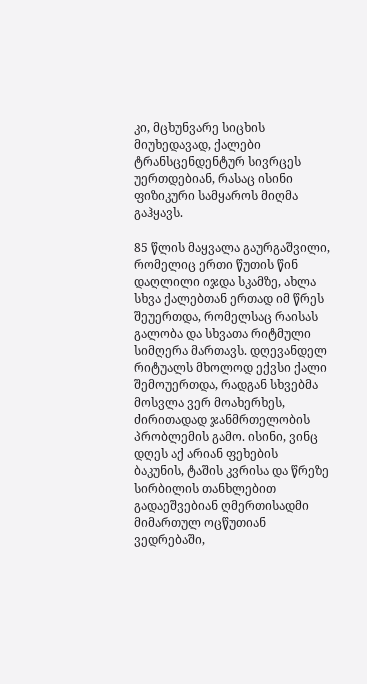კი, მცხუნვარე სიცხის მიუხედავად, ქალები ტრანსცენდენტურ სივრცეს უერთდებიან, რასაც ისინი ფიზიკური სამყაროს მიღმა გაჰყავს.

85 წლის მაყვალა გაურგაშვილი, რომელიც ერთი წუთის წინ დაღლილი იჯდა სკამზე, ახლა სხვა ქალებთან ერთად იმ წრეს შეუერთდა, რომელსაც რაისას გალობა და სხვათა რიტმული სიმღერა მართავს. დღევანდელ რიტუალს მხოლოდ ექვსი ქალი შემოუერთდა, რადგან სხვებმა მოსვლა ვერ მოახერხეს, ძირითადად ჯანმრთელობის პრობლემის გამო. ისინი, ვინც დღეს აქ არიან ფეხების ბაკუნის, ტაშის კვრისა და წრეზე სირბილის თანხლებით გადაეშვებიან ღმერთისადმი მიმართულ ოცწუთიან ვედრებაში,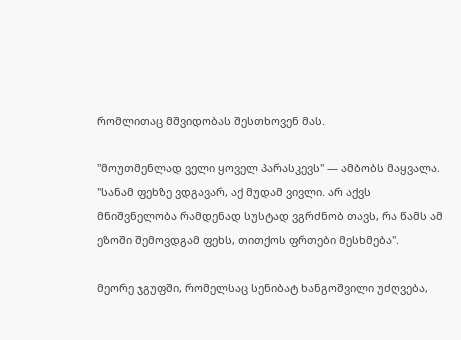რომლითაც მშვიდობას შესთხოვენ მას.

"მოუთმენლად ველი ყოველ პარასკევს" — ამბობს მაყვალა. "სანამ ფეხზე ვდგავარ, აქ მუდამ ვივლი. არ აქვს მნიშვნელობა რამდენად სუსტად ვგრძნობ თავს, რა წამს ამ ეზოში შემოვდგამ ფეხს, თითქოს ფრთები მესხმება".

მეორე ჯგუფში, რომელსაც სენიბატ ხანგოშვილი უძღვება,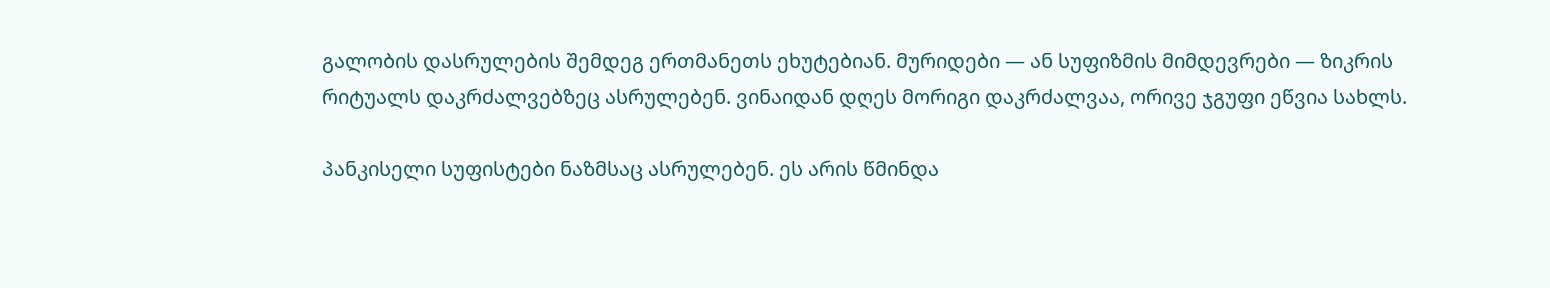გალობის დასრულების შემდეგ ერთმანეთს ეხუტებიან. მურიდები — ან სუფიზმის მიმდევრები — ზიკრის რიტუალს დაკრძალვებზეც ასრულებენ. ვინაიდან დღეს მორიგი დაკრძალვაა, ორივე ჯგუფი ეწვია სახლს.

პანკისელი სუფისტები ნაზმსაც ასრულებენ. ეს არის წმინდა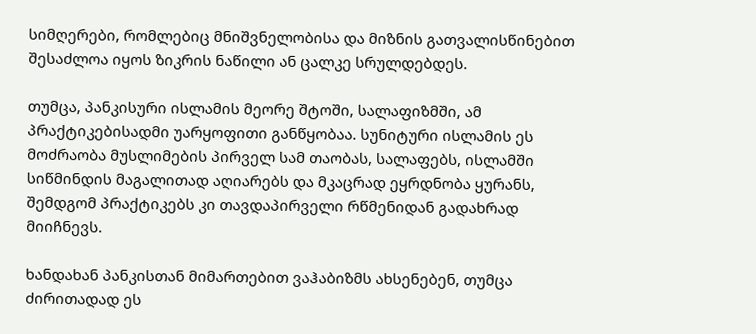სიმღერები, რომლებიც მნიშვნელობისა და მიზნის გათვალისწინებით შესაძლოა იყოს ზიკრის ნაწილი ან ცალკე სრულდებდეს.

თუმცა, პანკისური ისლამის მეორე შტოში, სალაფიზმში, ამ პრაქტიკებისადმი უარყოფითი განწყობაა. სუნიტური ისლამის ეს მოძრაობა მუსლიმების პირველ სამ თაობას, სალაფებს, ისლამში სიწმინდის მაგალითად აღიარებს და მკაცრად ეყრდნობა ყურანს, შემდგომ პრაქტიკებს კი თავდაპირველი რწმენიდან გადახრად მიიჩნევს.

ხანდახან პანკისთან მიმართებით ვაჰაბიზმს ახსენებენ, თუმცა ძირითადად ეს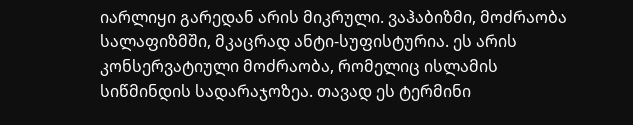იარლიყი გარედან არის მიკრული. ვაჰაბიზმი, მოძრაობა სალაფიზმში, მკაცრად ანტი-სუფისტურია. ეს არის კონსერვატიული მოძრაობა, რომელიც ისლამის სიწმინდის სადარაჯოზეა. თავად ეს ტერმინი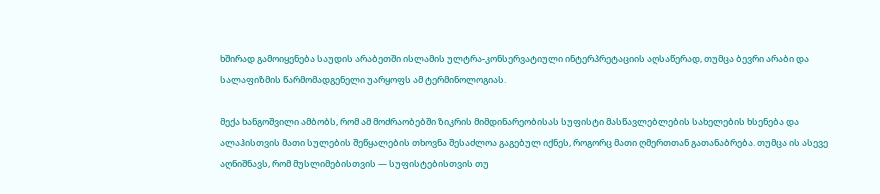ხშირად გამოიყენება საუდის არაბეთში ისლამის ულტრა-კონსერვატიული ინტერპრეტაციის აღსაწერად, თუმცა ბევრი არაბი და სალაფიზმის წარმომადგენელი უარყოფს ამ ტერმინოლოგიას.

მექა ხანგოშვილი ამბობს, რომ ამ მოძრაობებში ზიკრის მიმდინარეობისას სუფისტი მასწავლებლების სახელების ხსენება და ალაჰისთვის მათი სულების შეწყალების თხოვნა შესაძლოა გაგებულ იქნეს, როგორც მათი ღმერთთან გათანაბრება. თუმცა ის ასევე აღნიშნავს, რომ მუსლიმებისთვის — სუფისტებისთვის თუ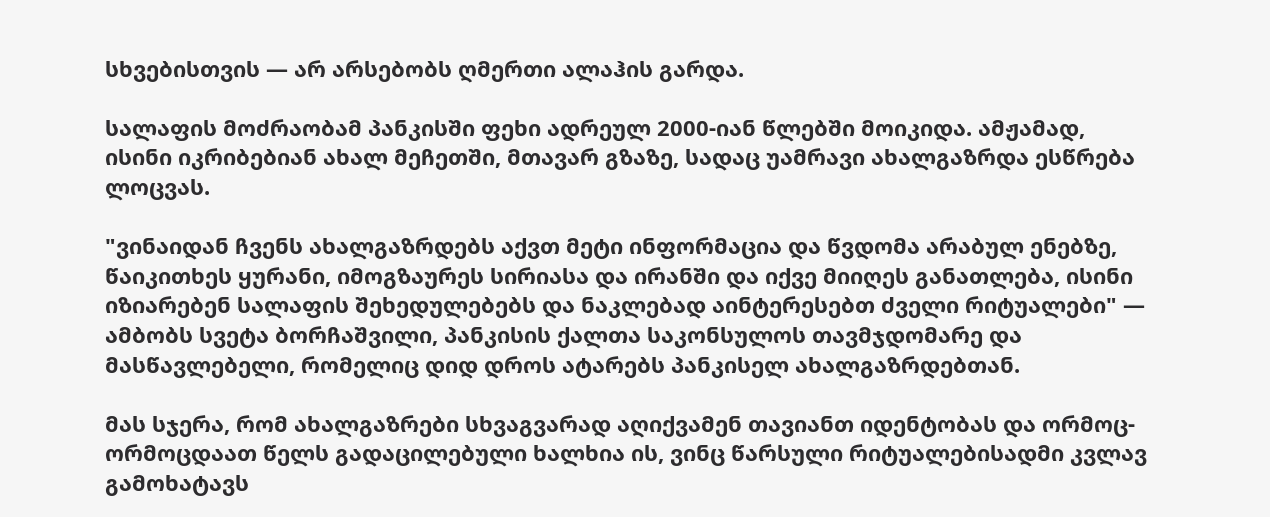სხვებისთვის — არ არსებობს ღმერთი ალაჰის გარდა.

სალაფის მოძრაობამ პანკისში ფეხი ადრეულ 2000-იან წლებში მოიკიდა. ამჟამად, ისინი იკრიბებიან ახალ მეჩეთში, მთავარ გზაზე, სადაც უამრავი ახალგაზრდა ესწრება ლოცვას.

"ვინაიდან ჩვენს ახალგაზრდებს აქვთ მეტი ინფორმაცია და წვდომა არაბულ ენებზე, წაიკითხეს ყურანი, იმოგზაურეს სირიასა და ირანში და იქვე მიიღეს განათლება, ისინი იზიარებენ სალაფის შეხედულებებს და ნაკლებად აინტერესებთ ძველი რიტუალები" — ამბობს სვეტა ბორჩაშვილი, პანკისის ქალთა საკონსულოს თავმჯდომარე და მასწავლებელი, რომელიც დიდ დროს ატარებს პანკისელ ახალგაზრდებთან.

მას სჯერა, რომ ახალგაზრები სხვაგვარად აღიქვამენ თავიანთ იდენტობას და ორმოც-ორმოცდაათ წელს გადაცილებული ხალხია ის, ვინც წარსული რიტუალებისადმი კვლავ გამოხატავს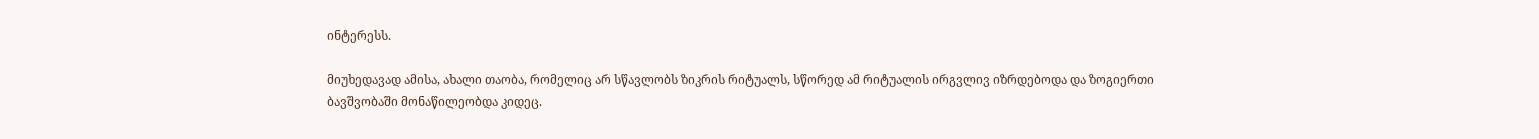ინტერესს.

მიუხედავად ამისა, ახალი თაობა, რომელიც არ სწავლობს ზიკრის რიტუალს, სწორედ ამ რიტუალის ირგვლივ იზრდებოდა და ზოგიერთი ბავშვობაში მონაწილეობდა კიდეც.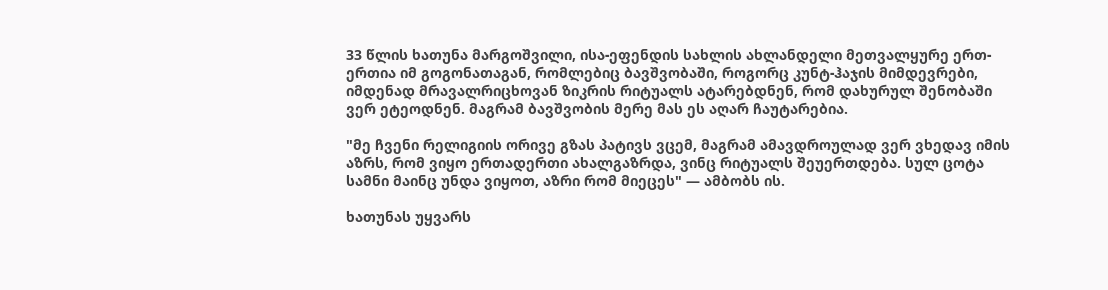33 წლის ხათუნა მარგოშვილი, ისა-ეფენდის სახლის ახლანდელი მეთვალყურე ერთ-ერთია იმ გოგონათაგან, რომლებიც ბავშვობაში, როგორც კუნტ-ჰაჯის მიმდევრები, იმდენად მრავალრიცხოვან ზიკრის რიტუალს ატარებდნენ, რომ დახურულ შენობაში ვერ ეტეოდნენ. მაგრამ ბავშვობის მერე მას ეს აღარ ჩაუტარებია.

"მე ჩვენი რელიგიის ორივე გზას პატივს ვცემ, მაგრამ ამავდროულად ვერ ვხედავ იმის აზრს, რომ ვიყო ერთადერთი ახალგაზრდა, ვინც რიტუალს შეუერთდება. სულ ცოტა სამნი მაინც უნდა ვიყოთ, აზრი რომ მიეცეს" — ამბობს ის.

ხათუნას უყვარს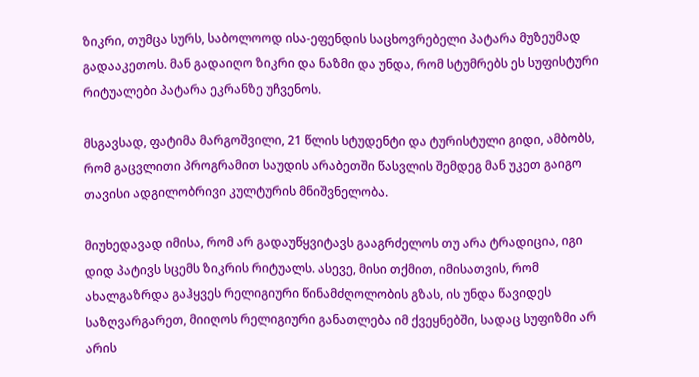ზიკრი, თუმცა სურს, საბოლოოდ ისა-ეფენდის საცხოვრებელი პატარა მუზეუმად გადააკეთოს. მან გადაიღო ზიკრი და ნაზმი და უნდა, რომ სტუმრებს ეს სუფისტური რიტუალები პატარა ეკრანზე უჩვენოს.

მსგავსად, ფატიმა მარგოშვილი, 21 წლის სტუდენტი და ტურისტული გიდი, ამბობს, რომ გაცვლითი პროგრამით საუდის არაბეთში წასვლის შემდეგ მან უკეთ გაიგო თავისი ადგილობრივი კულტურის მნიშვნელობა.

მიუხედავად იმისა, რომ არ გადაუწყვიტავს გააგრძელოს თუ არა ტრადიცია, იგი დიდ პატივს სცემს ზიკრის რიტუალს. ასევე, მისი თქმით, იმისათვის, რომ ახალგაზრდა გაჰყვეს რელიგიური წინამძღოლობის გზას, ის უნდა წავიდეს საზღვარგარეთ, მიიღოს რელიგიური განათლება იმ ქვეყნებში, სადაც სუფიზმი არ არის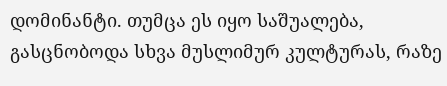დომინანტი. თუმცა ეს იყო საშუალება, გასცნობოდა სხვა მუსლიმურ კულტურას, რაზე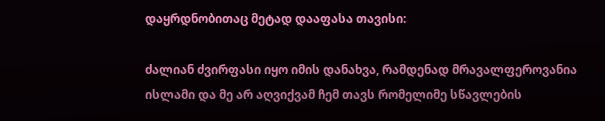დაყრდნობითაც მეტად დააფასა თავისი:

ძალიან ძვირფასი იყო იმის დანახვა, რამდენად მრავალფეროვანია ისლამი და მე არ აღვიქვამ ჩემ თავს რომელიმე სწავლების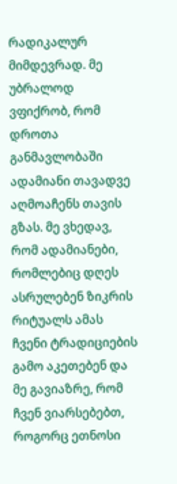რადიკალურ მიმდევრად. მე უბრალოდ ვფიქრობ, რომ დროთა განმავლობაში ადამიანი თავადვე აღმოაჩენს თავის გზას. მე ვხედავ, რომ ადამიანები, რომლებიც დღეს ასრულებენ ზიკრის რიტუალს ამას ჩვენი ტრადიციების გამო აკეთებენ და მე გავიაზრე, რომ ჩვენ ვიარსებებთ, როგორც ეთნოსი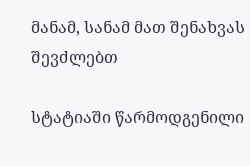მანამ, სანამ მათ შენახვას შევძლებთ

სტატიაში წარმოდგენილი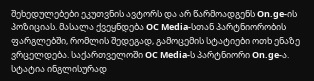შეხედულებები ეკუთვნის ავტორს და არ წარმოადგენს On.ge-ის პოზიციას. მასალა ქვეყნდება OC Media-სთან პარტნიორობის ფარგლებში, რომლის შედეგად, გამოცემის სტატიები ოთხ ენაზე ვრცელდება. საქართველოში OC Media-ს პარტნიორი On.ge-ა. სტატია ინგლისურად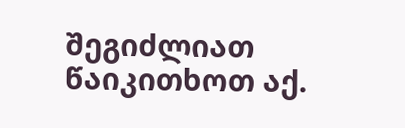შეგიძლიათ წაიკითხოთ აქ.